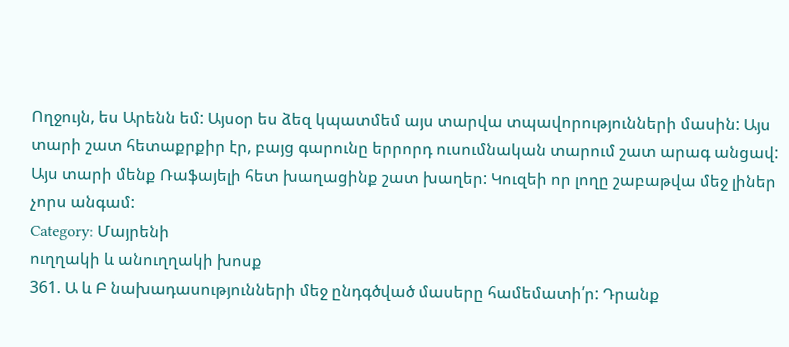Ողջույն, ես Արենն եմ: Այսօր ես ձեզ կպատմեմ այս տարվա տպավորությունների մասին: Այս տարի շատ հետաքրքիր էր, բայց գարունը երրորդ ուսումնական տարում շատ արագ անցավ: Այս տարի մենք Ռաֆայելի հետ խաղացինք շատ խաղեր: Կուզեի որ լողը շաբաթվա մեջ լիներ չորս անգամ:
Category: Մայրենի
ուղղակի և անուղղակի խոսք
361. Ա և Բ նախադասությունների մեջ ընդգծված մասերը համեմատի՛ր: Դրանք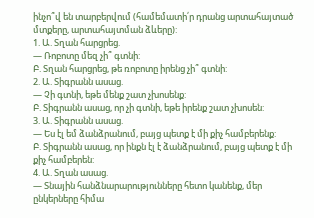ինչո՞վ են տարբերվում (համեմատի՛ր դրանց արտահայտած մտքերը, արտահայտման ձևերը):
1. Ա. Տղան հարցրեց.
— Ռոբոտը մեզ չի՞ գտնի:
Բ. Տղան հարցրեց, թե ռոբոտը իրենց չի՞ գտնի:
2. Ա. Տիգրանն ասաց.
— Չի գտնի, եթե մենք շատ չխոսենք:
Բ. Տիգրանն ասաց, որ չի գտնի, եթե իրենք շատ չխոսեն:
3. Ա. Տիգրանն ասաց.
— Ես էլ եմ ձանձրանում, բայց պետք է մի քիչ համբերենք:
Բ. Տիգրանն ասաց, որ ինքն էլ է ձանձրանում, բայց պետք է մի քիչ համբերեն:
4. Ա. Տղան ասաց.
— Տնային հանձնարարությունները հետո կանենք, մեր ընկերները հիմա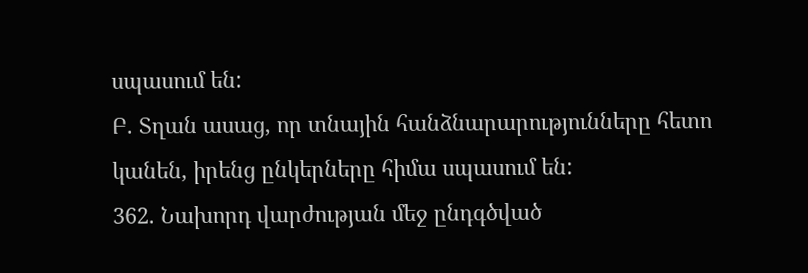սպասում են:
Բ. Տղան ասաց, որ տնային հանձնարարությունները հետո կանեն, իրենց ընկերները հիմա սպասում են:
362. Նախորդ վարժության մեջ ընդգծված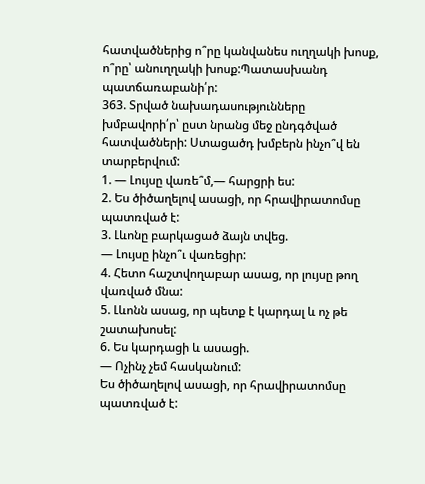հատվածներից ո՞րը կանվանես ուղղակի խոսք, ո՞րը՝ անուղղակի խոսք:Պատասխանդ պատճառաբանի՛ր:
363. Տրված նախադասությունները խմբավորի՛ր՝ ըստ նրանց մեջ ընդգծված հատվածների: Ստացածդ խմբերն ինչո՞վ են տարբերվում:
1. — Լույսը վառե՞մ,— հարցրի ես:
2. Ես ծիծաղելով ասացի, որ հրավիրատոմսը պատռված է:
3. Լևոնը բարկացած ձայն տվեց.
— Լույսը ինչո՞ւ վառեցիր:
4. Հետո հաշտվողաբար ասաց, որ լույսը թող վառված մնա:
5. Լևոնն ասաց, որ պետք է կարդալ և ոչ թե շատախոսել:
6. Ես կարդացի և ասացի.
— Ոչինչ չեմ հասկանում:
Ես ծիծաղելով ասացի, որ հրավիրատոմսը պատռված է: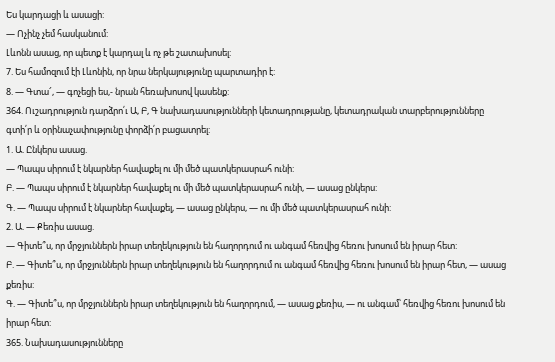Ես կարդացի և ասացի:
— Ոչինչ չեմ հասկանում:
Լևոնն ասաց, որ պետք է կարդալ և ոչ թե շատախոսել:
7. Ես համոզում էի Լևոնին, որ նրա ներկայությունը պարտադիր է:
8. — Գտա՜, — գոչեցի ես,- նրան հեռախոսով կասենք:
364. Ուշադրություն դարձրո՛ւ Ա, Բ, Գ նախադասությունների կետադրությանը, կետադրական տարբերությունները գտի՛ր և օրինաչափությունը փորձի՛ր բացատրել:
1. Ա. Ընկերս ասաց.
— Պապս սիրում է նկարներ հավաքել ու մի մեծ պատկերասրահ ունի:
Բ. — Պապս սիրում է նկարներ հավաքել ու մի մեծ պատկերասրահ ունի, — ասաց ընկերս:
Գ. — Պապս սիրում է նկարներ հավաքել, — ասաց ընկերս, — ու մի մեծ պատկերասրահ ունի:
2. Ա. — Քեռիս ասաց.
— Գիտե՞ս, որ մրջյուններն իրար տեղեկություն են հաղորդում ու անգամ հեռվից հեռու խոսում են իրար հետ:
Բ. — Գիտե՞ս, որ մրջյուններն իրար տեղեկություն են հաղորդում ու անգամ հեռվից հեռու խոսում են իրար հետ, — ասաց քեռիս:
Գ. — Գիտե՞ս, որ մրջյուններն իրար տեղեկություն են հաղորդում, — ասաց քեռիս, — ու անգամ՝ հեռվից հեռու խոսում են իրար հետ:
365. Նախադասությունները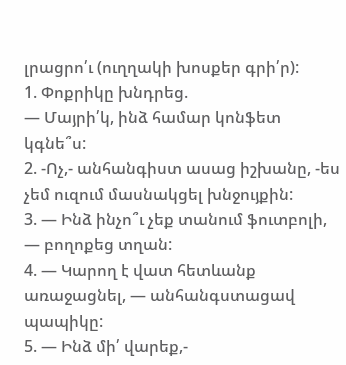լրացրո՛ւ (ուղղակի խոսքեր գրի՛ր):
1. Փոքրիկը խնդրեց.
— Մայրի՛կ, ինձ համար կոնֆետ կգնե՞ս:
2. -Ոչ,- անհանգիստ ասաց իշխանը, -ես չեմ ուզում մասնակցել խնջույքին:
3. — Ինձ ինչո՞ւ չեք տանում ֆուտբոլի, — բողոքեց տղան:
4. — Կարող է վատ հետևանք առաջացնել, — անհանգստացավ պապիկը:
5. — Ինձ մի՛ վարեք,-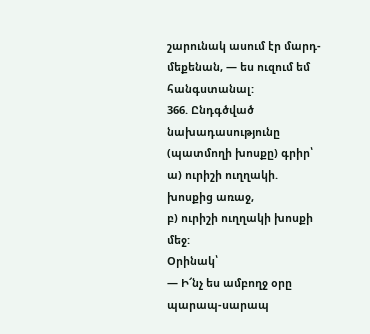շարունակ ասում էր մարդ-մեքենան, — ես ուզում եմ հանգստանալ:
366. Ընդգծված նախադասությունը (պատմողի խոսքը) գրիր՝
ա) ուրիշի ուղղակի. խոսքից առաջ,
բ) ուրիշի ուղղակի խոսքի մեջ:
Օրինակ՝
— Ի՜նչ ես ամբողջ օրը պարապ-սարապ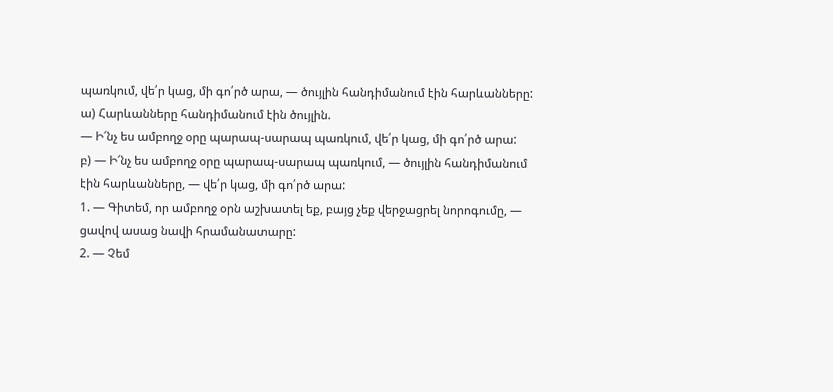պառկում, վե՛ր կաց, մի գո՛րծ արա, — ծույլին հանդիմանում էին հարևանները:
ա) Հարևանները հանդիմանում էին ծույլին.
— Ի՜նչ ես ամբողջ օրը պարապ-սարապ պառկում, վե՛ր կաց, մի գո՛րծ արա:
բ) — Ի՜նչ ես ամբողջ օրը պարապ-սարապ պառկում, — ծույլին հանդիմանում էին հարևանները, — վե՛ր կաց, մի գո՛րծ արա:
1. — Գիտեմ, որ ամբողջ օրն աշխատել եք, բայց չեք վերջացրել նորոգումը, — ցավով ասաց նավի հրամանատարը:
2. — Չեմ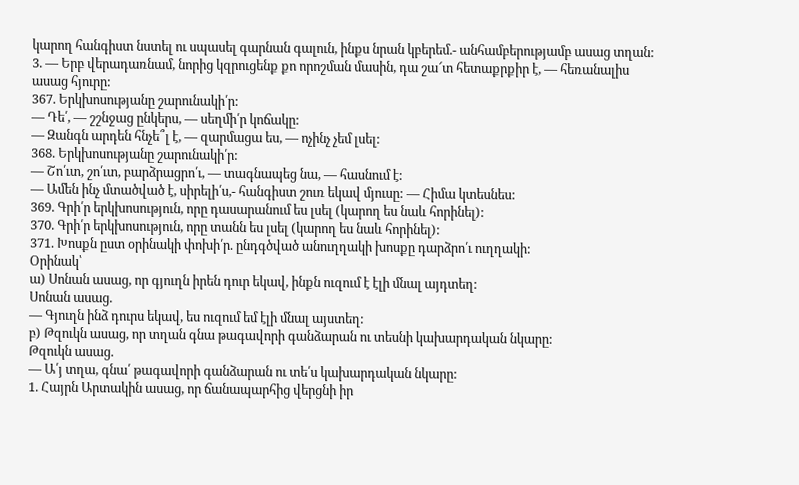կարող հանգիստ նստել ու սպասել գարնան գալուն, ինքս նրան կբերեմ.- անհամբերությամբ ասաց տղան:
3. — Երբ վերադառնամ, նորից կզրուցենք քո որոշման մասին, դա շա՜տ հետաքրքիր է, — հեռանալիս ասաց հյուրը:
367. Երկխոսությանը շարունակի՛ր:
— Դե՛, — շշնջաց ընկերս, — սեղմի՛ր կոճակը:
— Զանգն արդեն հնչե՞լ է, — զարմացա ես, — ոչինչ չեմ լսել:
368. Երկխոսությանը շարունակի՛ր:
— Շո՛ւտ, շո՛ւտ, բարձրացրո՛ւ, — տագնապեց նա, — հասնում է:
— Ամեն ինչ մտածված է, սիրելի՛ս,- հանգիստ շուռ եկավ մյուսը: — Հիմա կտեսնես:
369. Գրի՛ր երկխոսություն, որը դասարանում ես լսել (կարող ես նաև հորինել):
370. Գրի՛ր երկխոսություն, որը տանն ես լսել (կարող ես նաև հորինել):
371. Խոսքն ըստ օրինակի փոխի՛ր. ընդգծված անուղղակի խոսքը դարձրո՛ւ ուղղակի:
Օրինակ՝
ա) Սոնան ասաց, որ գյուղն իրեն դուր եկավ, ինքն ուզում է էլի մնալ այդտեղ:
Սոնան ասաց.
— Գյուղն ինձ դուրս եկավ, ես ուզում եմ էլի մնալ այստեղ:
բ) Թզուկն ասաց, որ տղան գնա թագավորի գանձարան ու տեսնի կախարդական նկարը:
Թզուկն ասաց.
— Ա՛յ տղա, գնա՛ թագավորի գանձարան ու տե՛ս կախարդական նկարը:
1. Հայրն Արտակին ասաց, որ ճանապարհից վերցնի իր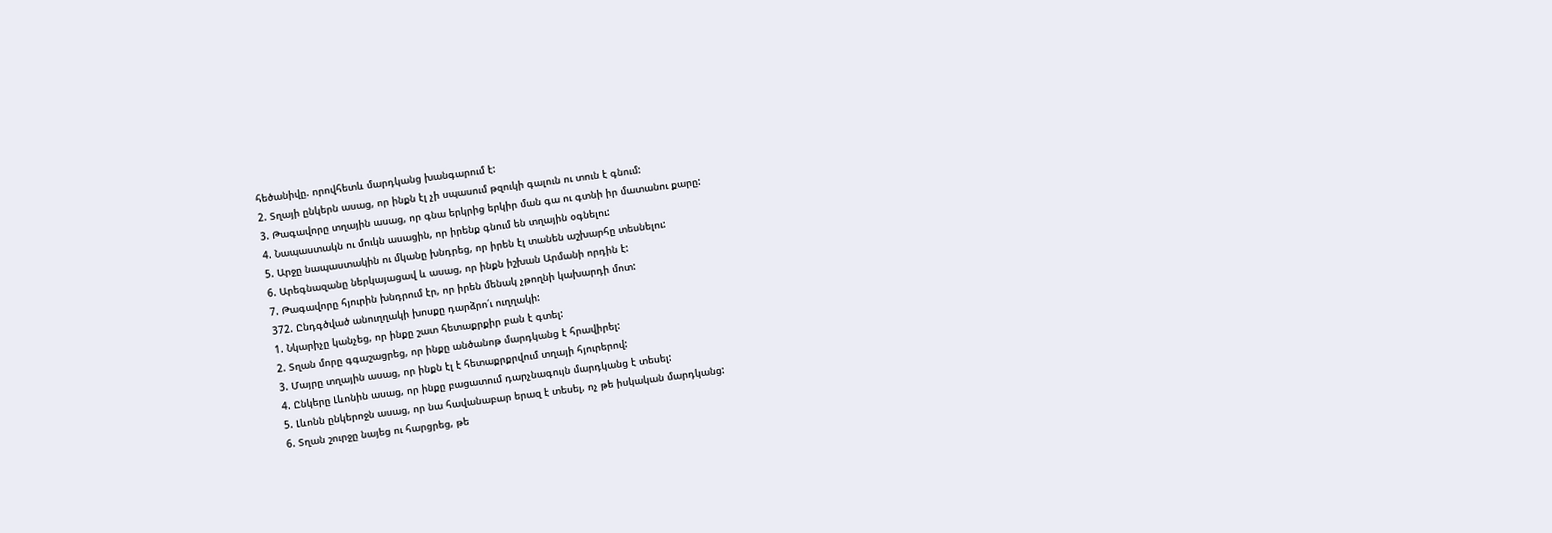հեծանիվը. որովհետև մարդկանց խանգարում է:
2. Տղայի ընկերն ասաց, որ ինքն էլ չի սպասում թզուկի գալուն ու տուն է գնում:
3. Թագավորը տղային ասաց, որ գնա երկրից երկիր ման գա ու գտնի իր մատանու քարը:
4. Նապաստակն ու մուկն ասացին, որ իրենք գնում են տղային օգնելու:
5. Արջը նապաստակին ու մկանը խնդրեց, որ իրեն էլ տանեն աշխարհը տեսնելու:
6. Արեգնազանը ներկայացավ և ասաց, որ ինքն իշխան Արմանի որդին է:
7. Թագավորը հյուրին խնդրում էր, որ իրեն մենակ չթողնի կախարդի մոտ:
372. Ընդգծված անուղղակի խոսքը դարձրո՛ւ ուղղակի:
1. Նկարիչը կանչեց, որ ինքը շատ հետաքրքիր բան է գտել:
2. Տղան մորը գգաշացրեց, որ ինքը անծանոթ մարդկանց է հրավիրել:
3. Մայրը տղային ասաց, որ ինքն էլ է հետաքրքրվում տղայի հյուրերով:
4. Ընկերը Լևոնին ասաց, որ ինքը բացատում դարչնագույն մարդկանց է տեսել:
5. Լևոնն ընկերոջն ասաց, որ նա հավանաբար երազ է տեսել, ոչ թե իսկական մարդկանց:
6. Տղան շուրջը նայեց ու հարցրեց, թե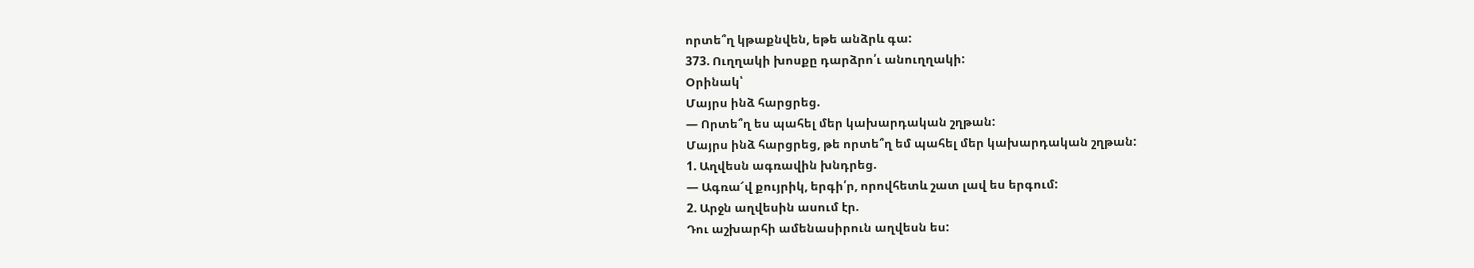որտե՞ղ կթաքնվեն, եթե անձրև գա:
373. Ուղղակի խոսքը դարձրո՛ւ անուղղակի:
Օրինակ՝
Մայրս ինձ հարցրեց.
— Որտե՞ղ ես պահել մեր կախարդական շղթան:
Մայրս ինձ հարցրեց, թե որտե՞ղ եմ պահել մեր կախարդական շղթան:
1. Աղվեսն ագռավին խնդրեց.
— Ագռա՜վ քույրիկ, երգի՛ր, որովհետև շատ լավ ես երգում:
2. Արջն աղվեսին ասում էր.
Դու աշխարհի ամենասիրուն աղվեսն ես: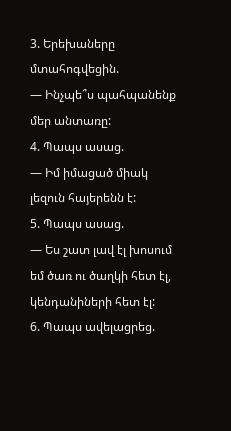3. Երեխաները մտահոգվեցին.
— Ինչպե՞ս պահպանենք մեր անտառը:
4. Պապս ասաց.
— Իմ իմացած միակ լեզուն հայերենն է:
5. Պապս ասաց.
— Ես շատ լավ էլ խոսում եմ ծառ ու ծաղկի հետ էլ, կենդանիների հետ էլ:
6. Պապս ավելացրեց.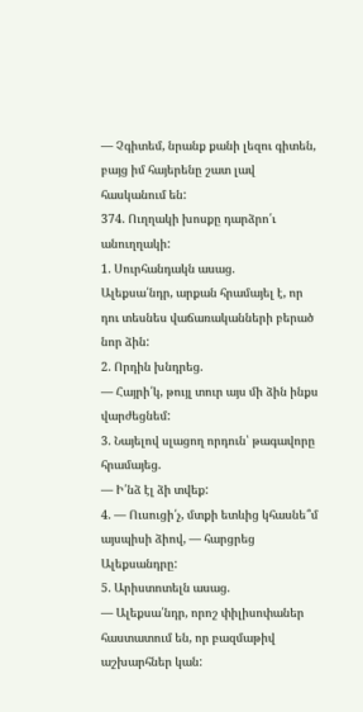— Չգիտեմ, նրանք քանի լեզու գիտեն, բայց իմ հայերենը շատ լավ հասկանում են:
374. Ուղղակի խոսքը դարձրո՛ւ անուղղակի:
1. Սուրհանդակն ասաց.
Ալեքսա՛նդր, արքան հրամայել է, որ դու տեսնես վաճառականների բերած նոր ձին:
2. Որդին խնդրեց.
— Հայրի՛կ, թույլ տուր այս մի ձին ինքս վարժեցնեմ:
3. Նայելով սլացող որդուն՝ թագավորը հրամայեց.
— Ի՛նձ էլ ձի տվեք:
4. — Ուսուցի՛չ, մտքի ետևից կհասնե՞մ այսպիսի ձիով, — հարցրեց Ալեքսանդրը:
5. Արիստոտելն ասաց.
— Ալեքսա՛նդր, որոշ փիլիսոփաներ հաստատում են, որ բազմաթիվ աշխարհներ կան: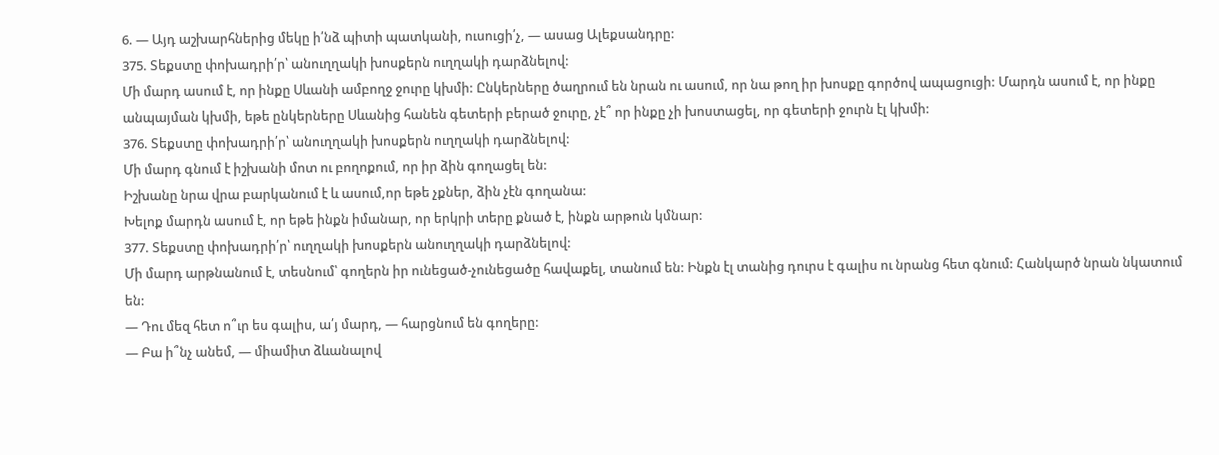6. — Այդ աշխարհներից մեկը ի՛նձ պիտի պատկանի, ուսուցի՛չ, — ասաց Ալեքսանդրը:
375. Տեքստը փոխադրի՛ր՝ անուղղակի խոսքերն ուղղակի դարձնելով:
Մի մարդ ասում է, որ ինքը Սևանի ամբողջ ջուրը կխմի: Ընկերները ծաղրում են նրան ու ասում, որ նա թող իր խոսքը գործով ապացուցի: Մարդն ասում է, որ ինքը անպայման կխմի, եթե ընկերները Սևանից հանեն գետերի բերած ջուրը, չէ՞ որ ինքը չի խոստացել, որ գետերի ջուրն էլ կխմի:
376. Տեքստը փոխադրի՛ր՝ անուղղակի խոսքերն ուղղակի դարձնելով:
Մի մարդ գնում է իշխանի մոտ ու բողոքում, որ իր ձին գողացել են:
Իշխանը նրա վրա բարկանում է և ասում,որ եթե չքներ, ձին չէն գողանա:
Խելոք մարդն ասում է, որ եթե ինքն իմանար, որ երկրի տերը քնած է, ինքն արթուն կմնար:
377. Տեքստը փոխադրի՛ր՝ ուղղակի խոսքերն անուղղակի դարձնելով:
Մի մարդ արթնանում է, տեսնում՝ գողերն իր ունեցած-չունեցածը հավաքել, տանում են: Ինքն էլ տանից դուրս է գալիս ու նրանց հետ գնում: Հանկարծ նրան նկատում են:
— Դու մեզ հետ ո՞ւր ես գալիս, ա՛յ մարդ, — հարցնում են գողերը:
— Բա ի՞նչ անեմ, — միամիտ ձևանալով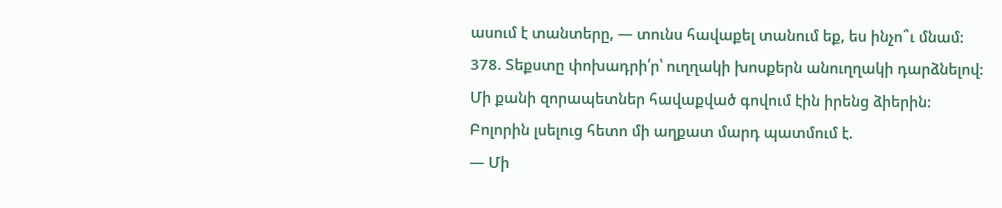ասում է տանտերը, — տունս հավաքել տանում եք, ես ինչո՞ւ մնամ:
378. Տեքստը փոխադրի՛ր՝ ուղղակի խոսքերն անուղղակի դարձնելով:
Մի քանի զորապետներ հավաքված գովում էին իրենց ձիերին:
Բոլորին լսելուց հետո մի աղքատ մարդ պատմում է.
— Մի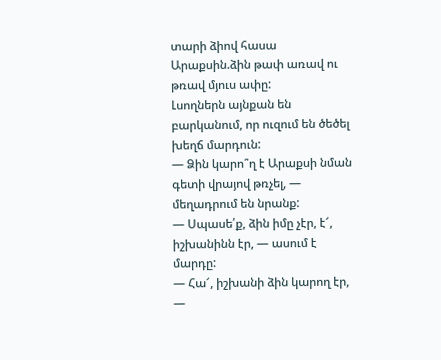տարի ձիով հասա Արաքսին.ձին թափ առավ ու թռավ մյուս ափը:
Լսողներն այնքան են բարկանում, որ ուզում են ծեծել խեղճ մարդուն:
— Ձին կարո՞ղ է Արաքսի նման գետի վրայով թռչել, — մեղադրում են նրանք:
— Սպասե՛ք, ձին իմը չէր, է՜, իշխանինն էր, — ասում է մարդը:
— Հա՜, իշխանի ձին կարող էր, —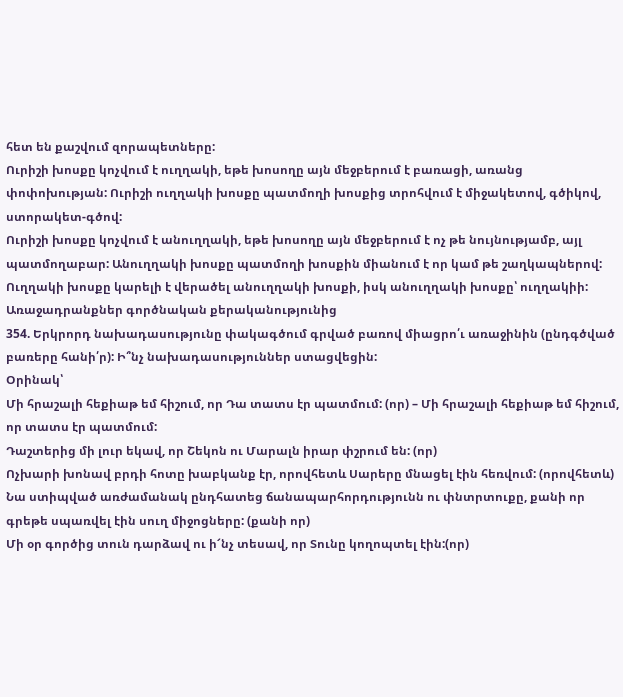հետ են քաշվում զորապետները:
Ուրիշի խոսքը կոչվում է ուղղակի, եթե խոսողը այն մեջբերում է բառացի, առանց փոփոխության: Ուրիշի ուղղակի խոսքը պատմողի խոսքից տրոհվում է միջակետով, գծիկով, ստորակետ-գծով:
Ուրիշի խոսքը կոչվում է անուղղակի, եթե խոսողը այն մեջբերում է ոչ թե նույնությամբ, այլ պատմողաբար: Անուղղակի խոսքը պատմողի խոսքին միանում է որ կամ թե շաղկապներով:
Ուղղակի խոսքը կարելի է վերածել անուղղակի խոսքի, իսկ անուղղակի խոսքը՝ ուղղակիի:
Առաջադրանքներ գործնական քերականությունից
354. Երկրորդ նախադասությունը փակագծում գրված բառով միացրո՛ւ առաջինին (ընդգծված բառերը հանի՛ր): Ի՞նչ նախադասություններ ստացվեցին:
Օրինակ՝
Մի հրաշալի հեքիաթ եմ հիշում, որ Դա տատս էր պատմում: (որ) – Մի հրաշալի հեքիաթ եմ հիշում, որ տատս էր պատմում:
Դաշտերից մի լուր եկավ, որ Շեկոն ու Մարալն իրար փշրում են: (որ)
Ոչխարի խոնավ բրդի հոտը խաբկանք էր, որովհետև Սարերը մնացել էին հեռվում: (որովհետև)
Նա ստիպված առժամանակ ընդհատեց ճանապարհորդությունն ու փնտրտուքը, քանի որ գրեթե սպառվել էին սուղ միջոցները: (քանի որ)
Մի օր գործից տուն դարձավ ու ի՜նչ տեսավ, որ Տունը կողոպտել էին:(որ)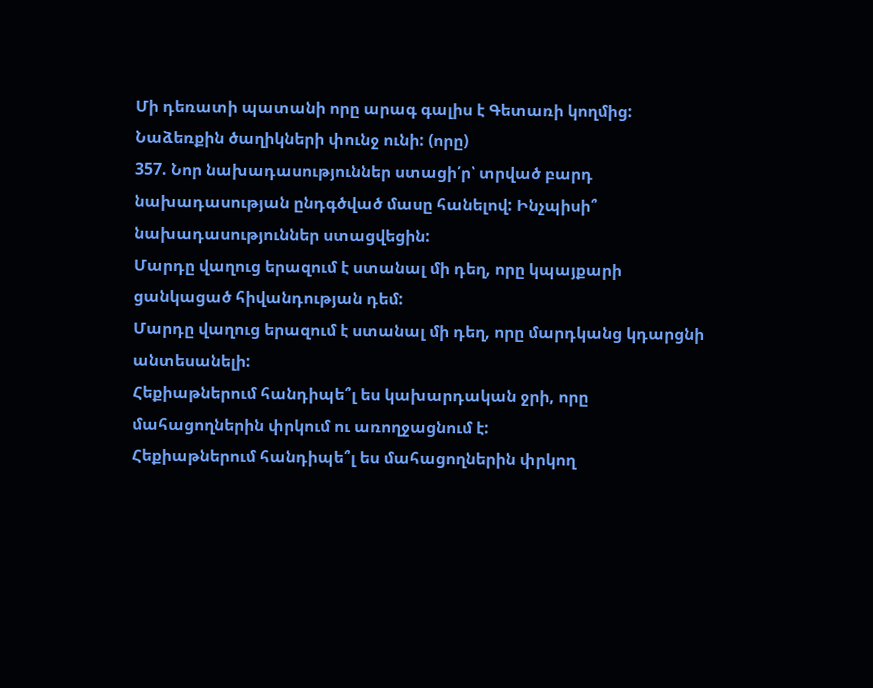Մի դեռատի պատանի որը արագ գալիս է Գետառի կողմից: Նաձեռքին ծաղիկների փունջ ունի: (որը)
357. Նոր նախադասություններ ստացի՛ր՝ տրված բարդ նախադասության ընդգծված մասը հանելով: Ինչպիսի՞ նախադասություններ ստացվեցին:
Մարդը վաղուց երազում է ստանալ մի դեղ, որը կպայքարի ցանկացած հիվանդության դեմ:
Մարդը վաղուց երազում է ստանալ մի դեղ, որը մարդկանց կդարցնի անտեսանելի:
Հեքիաթներում հանդիպե՞լ ես կախարդական ջրի, որը մահացողներին փրկում ու առողջացնում է:
Հեքիաթներում հանդիպե՞լ ես մահացողներին փրկող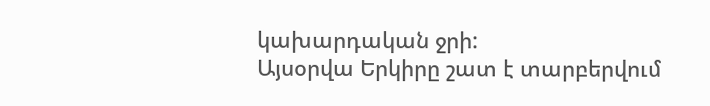կախարդական ջրի:
Այսօրվա Երկիրը շատ է տարբերվում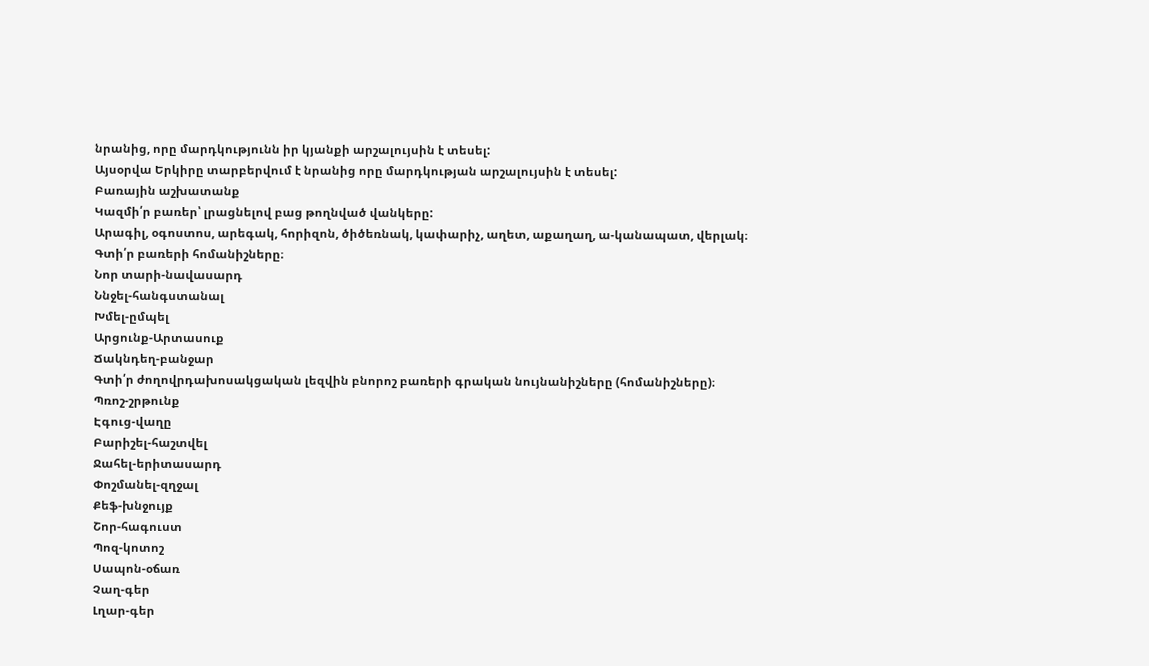նրանից, որը մարդկությունն իր կյանքի արշալույսին է տեսել:
Այսօրվա Երկիրը տարբերվում է նրանից որը մարդկության արշալույսին է տեսել:
Բառային աշխատանք
Կազմի՛ր բառեր՝ լրացնելով բաց թողնված վանկերը:
Արագիլ, օգոստոս, արեգակ, հորիզոն, ծիծեռնակ, կափարիչ, աղետ, աքաղաղ, ա-կանապատ, վերլակ։
Գտի՛ր բառերի հոմանիշները։
Նոր տարի-նավասարդ
Ննջել-հանգստանալ
Խմել-ըմպել
Արցունք-Արտասուք
Ճակնդեղ-բանջար
Գտի՛ր ժողովրդախոսակցական լեզվին բնորոշ բառերի գրական նույնանիշները (հոմանիշները)։
Պռոշ-շրթունք
Էգուց-վաղը
Բարիշել-հաշտվել
Ջահել-երիտասարդ
Փոշմանել-զղջալ
Քեֆ-խնջույք
Շոր-հագուստ
Պոզ-կոտոշ
Սապոն-օճառ
Չաղ-գեր
Լղար-գեր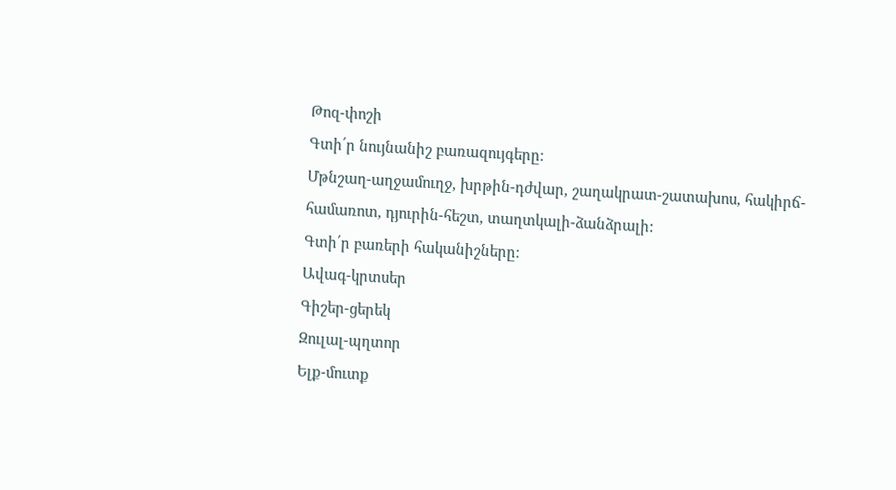Թոզ-փոշի
Գտի՛ր նույնանիշ բառազույգերը։
Մթնշաղ-աղջամուղջ, խրթին-դժվար, շաղակրատ-շատախոս, հակիրճ-համառոտ, դյուրին-հեշտ, տաղտկալի-ձանձրալի:
Գտի՛ր բառերի հականիշները։
Ավագ-կրտսեր
Գիշեր-ցերեկ
Զուլալ-պղտոր
Ելք-մուտք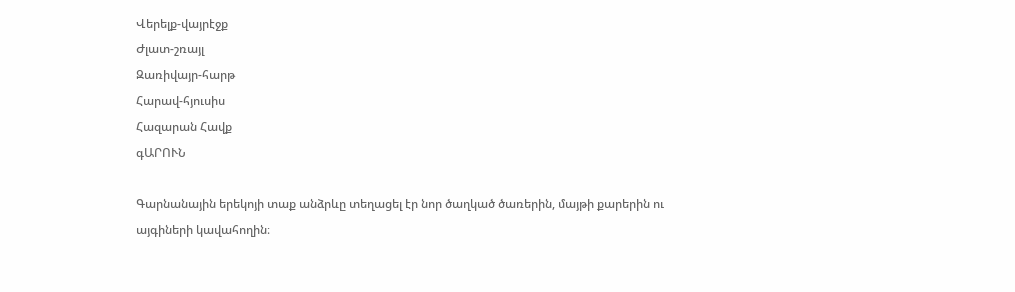Վերելք-վայրէջք
Ժլատ-շռայլ
Զառիվայր-հարթ
Հարավ-հյուսիս
Հազարան Հավք
գԱՐՈՒՆ

Գարնանային երեկոյի տաք անձրևը տեղացել էր նոր ծաղկած ծառերին, մայթի քարերին ու այգիների կավահողին։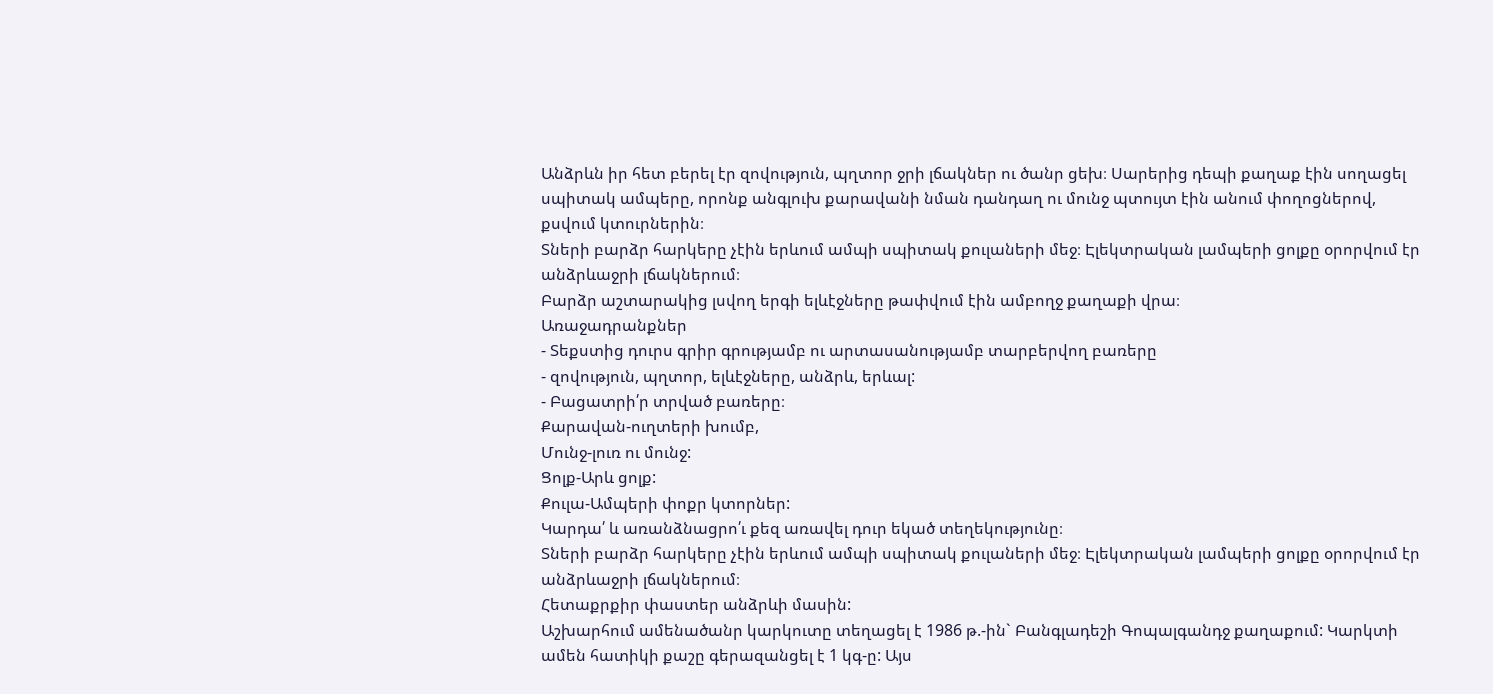Անձրևն իր հետ բերել էր զովություն, պղտոր ջրի լճակներ ու ծանր ցեխ։ Սարերից դեպի քաղաք էին սողացել սպիտակ ամպերը, որոնք անգլուխ քարավանի նման դանդաղ ու մունջ պտույտ էին անում փողոցներով, քսվում կտուրներին։
Տների բարձր հարկերը չէին երևում ամպի սպիտակ քուլաների մեջ։ Էլեկտրական լամպերի ցոլքը օրորվում էր անձրևաջրի լճակներում։
Բարձր աշտարակից լսվող երգի ելևէջները թափվում էին ամբողջ քաղաքի վրա։
Առաջադրանքներ
- Տեքստից դուրս գրիր գրությամբ ու արտասանությամբ տարբերվող բառերը
- զովություն, պղտոր, ելևէջները, անձրև, երևալ:
- Բացատրի՛ր տրված բառերը։
Քարավան-ուղտերի խումբ,
Մունջ-լուռ ու մունջ:
Ցոլք-Արև ցոլք:
Քուլա-Ամպերի փոքր կտորներ:
Կարդա՛ և առանձնացրո՛ւ քեզ առավել դուր եկած տեղեկությունը։
Տների բարձր հարկերը չէին երևում ամպի սպիտակ քուլաների մեջ։ Էլեկտրական լամպերի ցոլքը օրորվում էր անձրևաջրի լճակներում։
Հետաքրքիր փաստեր անձրևի մասին:
Աշխարհում ամենածանր կարկուտը տեղացել է 1986 թ.-ին` Բանգլադեշի Գոպալգանդջ քաղաքում: Կարկտի ամեն հատիկի քաշը գերազանցել է 1 կգ-ը: Այս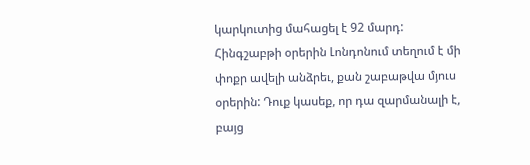կարկուտից մահացել է 92 մարդ:
Հինգշաբթի օրերին Լոնդոնում տեղում է մի փոքր ավելի անձրեւ, քան շաբաթվա մյուս օրերին: Դուք կասեք, որ դա զարմանալի է, բայց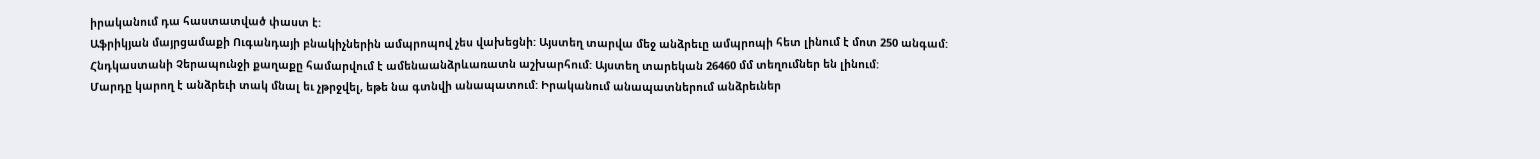իրականում դա հաստատված փաստ է:
Աֆրիկյան մայրցամաքի Ուգանդայի բնակիչներին ամպրոպով չես վախեցնի: Այստեղ տարվա մեջ անձրեւը ամպրոպի հետ լինում է մոտ 250 անգամ:
Հնդկաստանի Չերապունջի քաղաքը համարվում է ամենաանձրևառատն աշխարհում: Այստեղ տարեկան 26460 մմ տեղումներ են լինում:
Մարդը կարող է անձրեւի տակ մնալ եւ չթրջվել, եթե նա գտնվի անապատում: Իրականում անապատներում անձրեւներ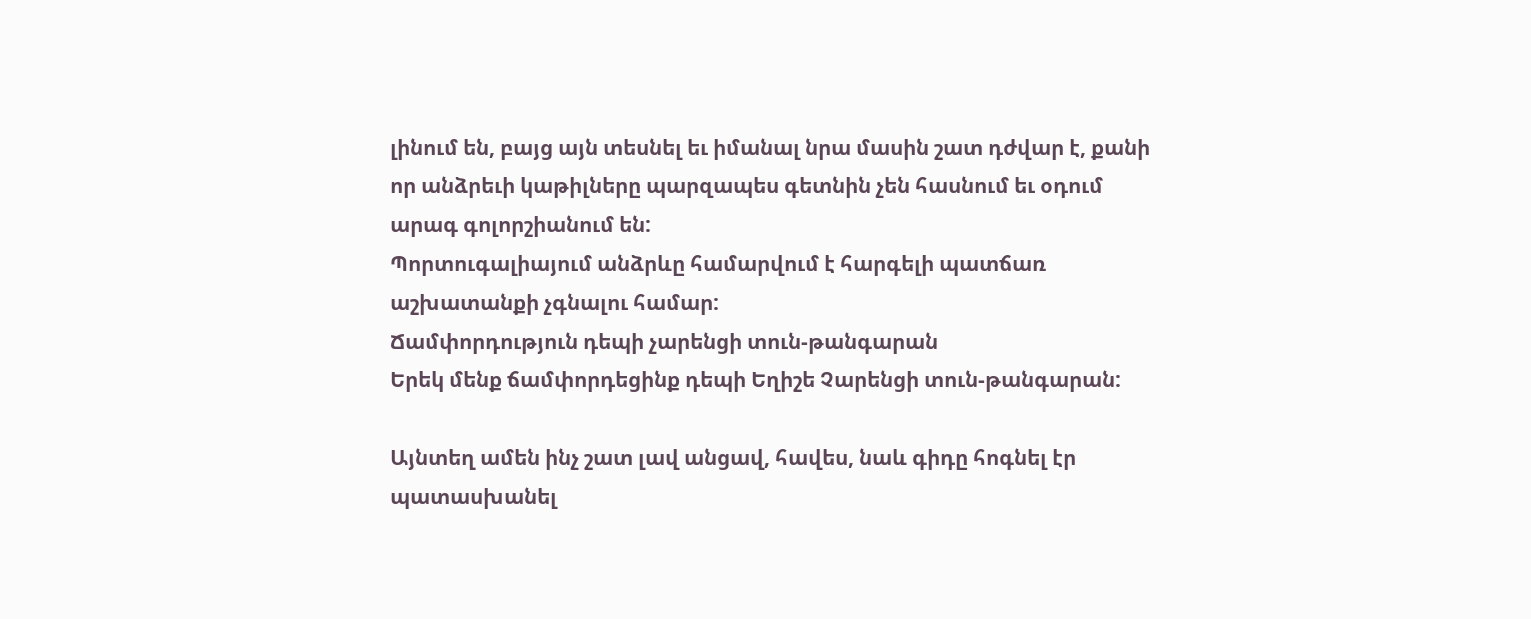լինում են, բայց այն տեսնել եւ իմանալ նրա մասին շատ դժվար է, քանի որ անձրեւի կաթիլները պարզապես գետնին չեն հասնում եւ օդում արագ գոլորշիանում են:
Պորտուգալիայում անձրևը համարվում է հարգելի պատճառ աշխատանքի չգնալու համար:
Ճամփորդություն դեպի չարենցի տուն-թանգարան
Երեկ մենք ճամփորդեցինք դեպի Եղիշե Չարենցի տուն-թանգարան:

Այնտեղ ամեն ինչ շատ լավ անցավ, հավես, նաև գիդը հոգնել էր պատասխանել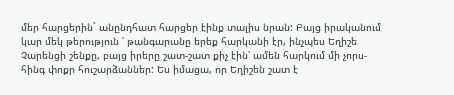մեր հարցերին` անընդհատ հարցեր էինք տալիս նրան: Բայց իրականում կար մեկ թերություն ՝ թանգարանը երեք հարկանի էր, ինչպես Եղիշե Չարենցի շենքը, բայց իրերը շատ-շատ քիչ էին՝ ամեն հարկում մի չորս-հինգ փոքր հուշարձաններ: Ես իմացա, որ Եղիշեն շատ է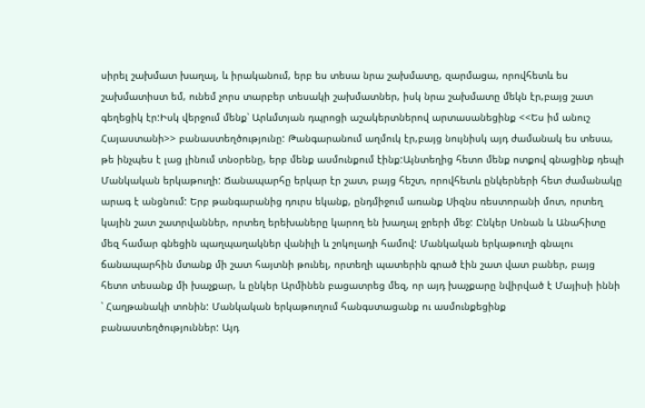սիրել շախմատ խաղալ, և իրականում, երբ ես տեսա նրա շախմատը, զարմացա, որովհետև ես շախմատիստ եմ, ունեմ չորս տարբեր տեսակի շախմատներ, իսկ նրա շախմատը մեկն էր,բայց շատ գեղեցիկ էր:Իսկ վերջում մենք՝ Արևմտյան դպրոցի աշակերտներով արտասանեցինք <<Ես իմ անուշ Հայաստանի>> բանաստեղծությունը: Թանգարանում աղմուկ էր,բայց նույնիսկ այդ ժամանակ ես տեսա, թե ինչպես է լաց լինում տնօրենը, երբ մենք ասմունքում էինք:Այնտեղից հետո մենք ոտքով գնացինք դեպի Մանկական երկաթուղի: Ճանապարհը երկար էր շատ, բայց հեշտ, որովհետև ընկերների հետ ժամանակը արագ է անցնում: Երբ թանգարանից դուրս եկանք, ընդմիջում առանք Սիզնս ռեստորանի մոտ, որտեղ կային շատ շատրվաններ, որտեղ երեխաները կարող են խաղալ ջրերի մեջ: Ընկեր Սոնան և Անահիտը մեզ համար գնեցին պաղպաղակներ վանիլի և շոկոլադի համով: Մանկական երկաթուղի գնալու ճանապարհին մտանք մի շատ հայտնի թունել, որտեղի պատերին գրած էին շատ վատ բաներ, բայց հետո տեսանք մի խաչքար, և ընկեր Արմինեն բացատրեց մեզ, որ այդ խաչքարը նվիրված է Մայիսի իննի ՝ Հաղթանակի տոնին: Մանկական երկաթուղում հանգստացանք ու ասմունքեցինք բանաստեղծություններ: Այդ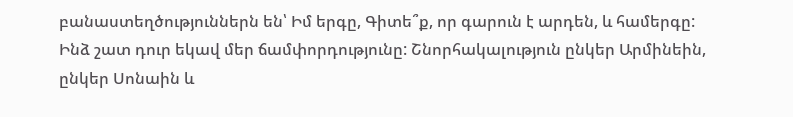բանաստեղծություններն են՝ Իմ երգը, Գիտե՞ք, որ գարուն է արդեն, և համերգը:
Ինձ շատ դուր եկավ մեր ճամփորդությունը: Շնորհակալություն ընկեր Արմինեին, ընկեր Սոնաին և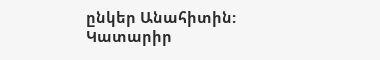ընկեր Անահիտին:
Կատարիր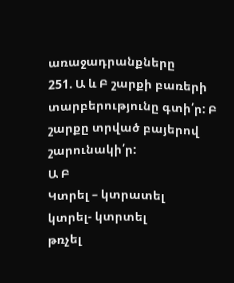առաջադրանքները
251. Ա և Բ շարքի բառերի տարբերությունը գտի՛ր: Բ շարքը տրված բայերով շարունակի՛ր:
Ա Բ
Կտրել – կտրատել
կտրել- կտրտել
թռչել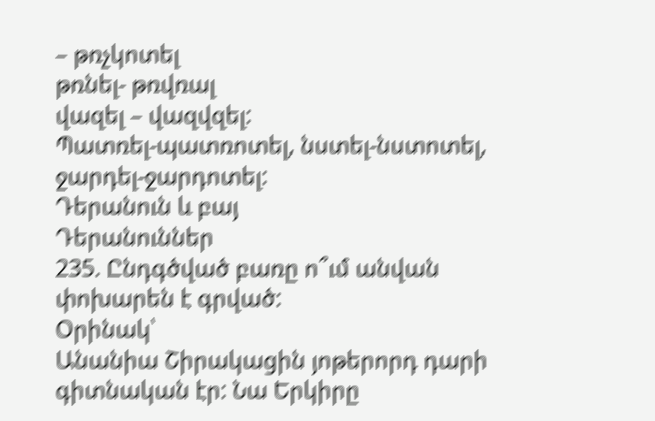– թռչկոտել
թռնել- թռվռալ
վազել – վազվզել:
Պատռել-պատռոտել, նստել-նստոտել, ջարդել-ջարդոտել:
Դերանուն և բայ
Դերանուններ
235. Ընդգծված բառը ո՞ւմ անվան փոխարեն է գրված:
Օրինակ՝
Անանիա Շիրակացին յոթերորդ դարի գիտնական էր: Նա Երկիրը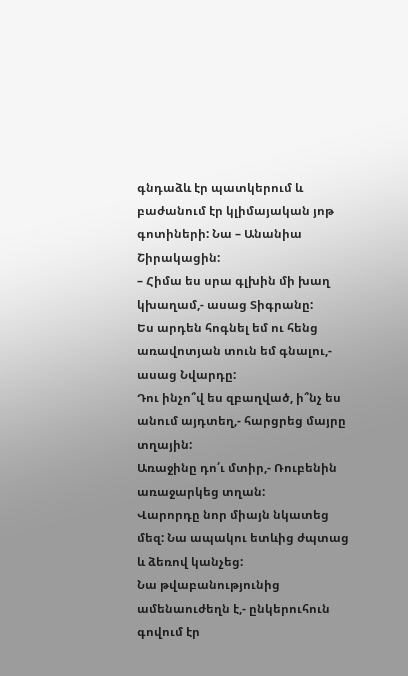գնդաձև էր պատկերում և բաժանում էր կլիմայական յոթ գոտիների: Նա – Անանիա Շիրակացին:
– Հիմա ես սրա գլխին մի խաղ կխաղամ,- ասաց Տիգրանը:
Ես արդեն հոգնել եմ ու հենց առավոտյան տուն եմ գնալու,- ասաց Նվարդը:
Դու ինչո՞վ ես զբաղված, ի՞նչ ես անում այդտեղ,- հարցրեց մայրը տղային:
Առաջինը դո՛ւ մտիր,- Ռուբենին առաջարկեց տղան:
Վարորդը նոր միայն նկատեց մեզ: Նա ապակու ետևից ժպտաց և ձեռով կանչեց:
Նա թվաբանությունից ամենաուժեղն է,- ընկերուհուն գովում էր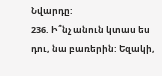Նվարդը:
236. Ի՞նչ անուն կտաս ես դու, նա բառերին: Եզակի,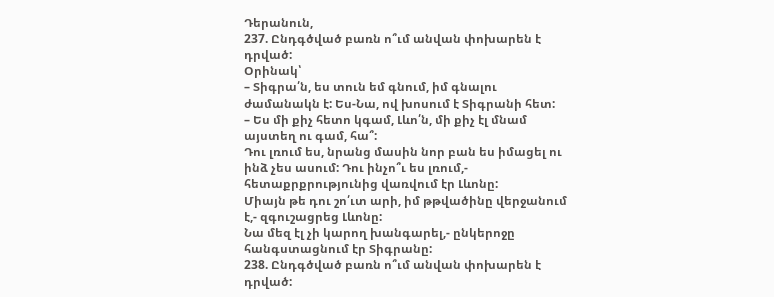Դերանուն,
237. Ընդգծված բառն ո՞ւմ անվան փոխարեն է դրված:
Օրինակ՝
– Տիգրա՛ն, ես տուն եմ գնում, իմ գնալու ժամանակն է: Ես-Նա, ով խոսում է Տիգրանի հետ:
– Ես մի քիչ հետո կգամ, Լևո՛ն, մի քիչ էլ մնամ այստեղ ու գամ, հա՞:
Դու լռում ես, նրանց մասին նոր բան ես իմացել ու ինձ չես ասում: Դու ինչո՞ւ ես լռում,- հետաքրքրությունից վառվում էր Լևոնը:
Միայն թե դու շո՛ւտ արի, իմ թթվածինը վերջանում է,- զգուշացրեց Լևոնը:
Նա մեզ էլ չի կարող խանգարել,- ընկերոջը հանգստացնում էր Տիգրանը:
238. Ընդգծված բառն ո՞ւմ անվան փոխարեն է դրված: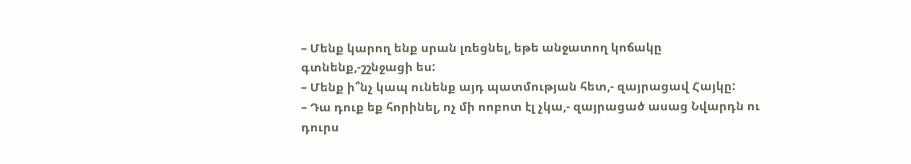– Մենք կարող ենք սրան լռեցնել, եթե անջատող կոճակը գտնենք,-շշնջացի ես:
– Մենք ի՞նչ կապ ունենք այդ պատմության հետ,- զայրացավ Հայկը:
– Դա դուք եք հորինել, ոչ մի ոոբոտ էլ չկա,- զայրացած ասաց Նվարդն ու դուրս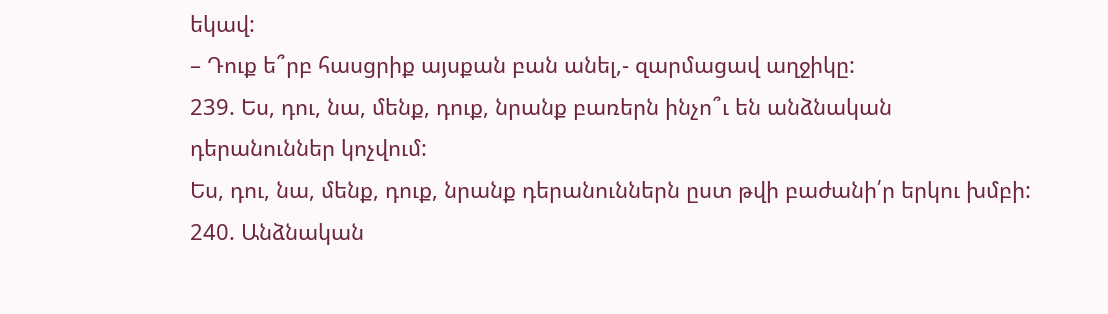եկավ:
– Դուք ե՞րբ հասցրիք այսքան բան անել,- զարմացավ աղջիկը:
239. Ես, դու, նա, մենք, դուք, նրանք բառերն ինչո՞ւ են անձնական դերանուններ կոչվում:
Ես, դու, նա, մենք, դուք, նրանք դերանուններն ըստ թվի բաժանի՛ր երկու խմբի:
240. Անձնական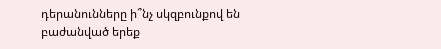դերանունները ի՞նչ սկզբունքով են բաժանված երեք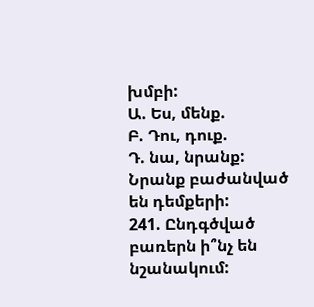խմբի:
Ա. Ես, մենք.
Բ. Դու, դուք.
Դ. նա, նրանք:
Նրանք բաժանված են դեմքերի:
241. Ընդգծված բառերն ի՞նչ են նշանակում: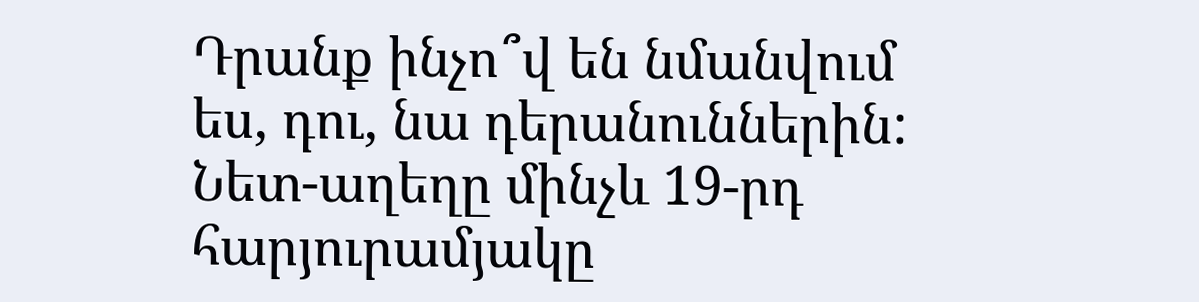Դրանք ինչո՞վ են նմանվում ես, դու, նա դերանուններին: Նետ-աղեղը մինչև 19-րդ հարյուրամյակը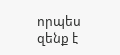որպես զենք է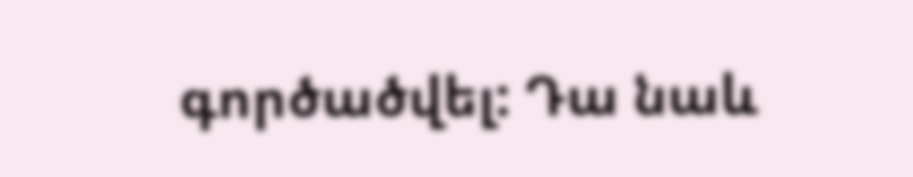գործածվել: Դա նաև